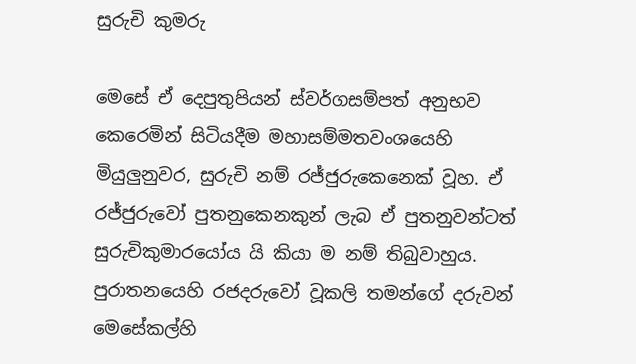සුරුචි කුමරු

මෙසේ ඒ දෙපුතුපියන් ස්වර්ගසම්පත් අනුභව කෙරෙමින් සිටියදීම මහාසම්මතවංශයෙහි මියුලුනුවර, සුරුචි නම් රජ්ජුරුකෙනෙක් වූහ. ඒ රජ්ජුරුවෝ පුතනුකෙනකුන් ලැබ ඒ පුතනුවන්ටත් සුරුචිකුමාරයෝය යි කියා ම නම් තිබුවාහුය. පුරාතනයෙහි රජදරුවෝ වූකලි තමන්ගේ දරුවන් මෙසේකල්හි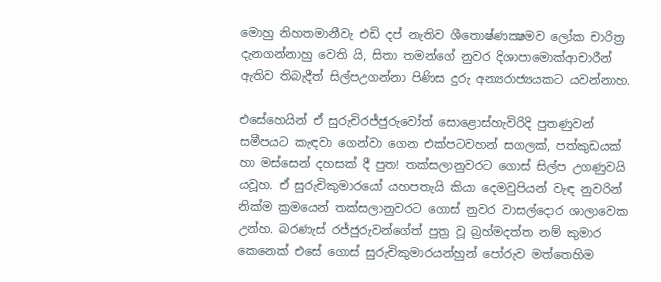මොහු නිහතමානීවැ එඩි දප් නැතිව ශීතොෂ්ණක්‍ෂමව ලෝක චාරිත්‍ර දැනගන්නාහු වෙති යි, සිතා තමන්ගේ නුවර දිශාපාමොක්ආචාරීන් ඇතිව තිබැදීත් සිල්පඋගන්නා පිණිස දුරු අන්‍යරාජ්‍යයකට යවන්නාහ.

එසේහෙයින් ඒ සුරුචිරජ්ජුරුවෝත් සොළොස්හැවිරිදි පුතණුවන් සමීපයට කැඳවා ගෙන්වා ගෙන එක්පටවහන් සගලක්, පත්කුඩයක් හා මස්සෙන් දහසක් දී පුත! තක්සලානුවරට ගොස් සිල්ප උගණුවයි යවූහ. ඒ සුරුචිකුමාරයෝ යහපතැයි කියා දෙමවුපියන් වැඳ නුවරින් නික්ම ක්‍රමයෙන් තක්සලානුවරට ගොස් නුවර වාසල්දොර ශාලාවෙක උන්හ. බරණැස් රජ්ජුරුවන්ගේත් පුත්‍ර වූ බ්‍රහ්මදත්ත නම් කුමාර කෙනෙක් එසේ ගොස් සුරුචිකුමාරයන්හුන් පෝරුව මත්තෙහිම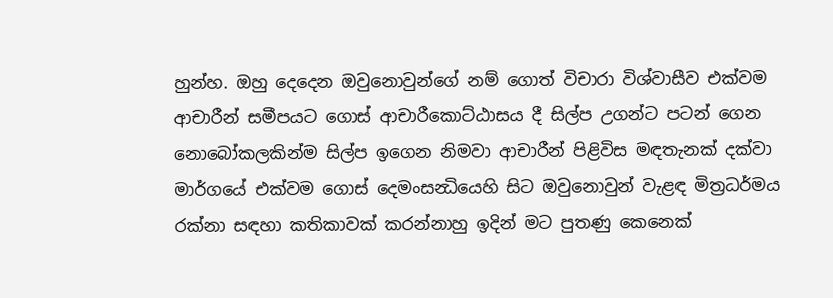හුන්හ. ඔහු දෙදෙන ඔවුනොවුන්ගේ නම් ගොත් විචාරා විශ්වාසීව එක්වම ආචාරීන් සමීපයට ගොස් ආචාරීකොට්ඨාසය දී සිල්ප උගන්ට පටන් ගෙන නොබෝකලකින්ම සිල්ප ඉගෙන නිමවා ආචාරීන් පිළිවිස මඳතැනක් දක්වා මාර්ගයේ එක්වම ගොස් දෙමංසන්‍ධියෙහි සිට ඔවුනොවුන් වැළඳ මිත්‍රධර්මය රක්නා සඳහා කතිකාවක් කරන්නාහු ඉදින් මට පුතණු කෙනෙක්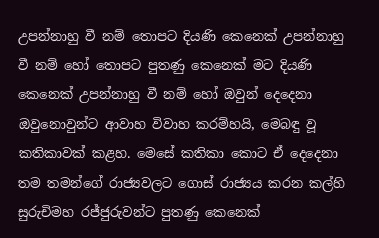උපන්නාහු වී නම් තොපට දියණි කෙනෙක් උපන්නාහු වී නම් හෝ තොපට පුතණු කෙනෙක් මට දියණි කෙනෙක් උපන්නාහු වී නම් හෝ ඔවුන් දෙදෙනා ඔවුනොවුන්ට ආවාහ විවාහ කරම්හයි, මෙබඳු වූ කතිකාවක් කළහ. මෙසේ කතිකා කොට ඒ දෙදෙනා තම තමන්ගේ රාජ්‍යවලට ගොස් රාජ්‍යය කරන කල්හි සුරුචිමහ රජ්ජුරුවන්ට පුතණු කෙනෙක්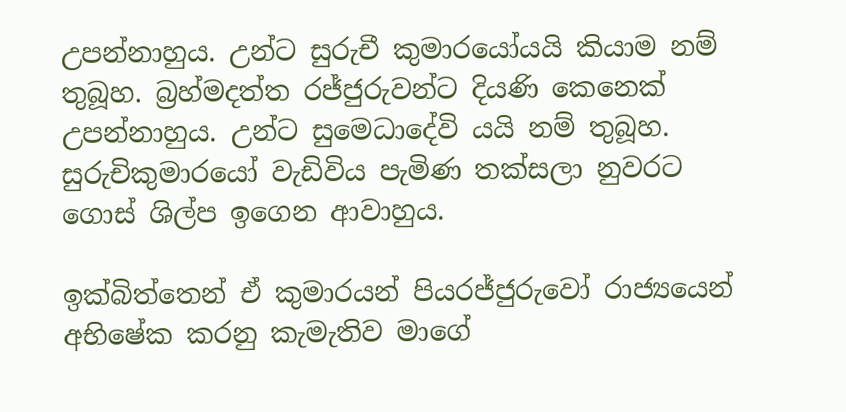උපන්නාහුය. උන්ට සුරුචී කුමාරයෝයයි කියාම නම් තුබූහ. බ්‍රහ්මදත්ත රජ්ජුරුවන්ට දියණි කෙනෙක් උපන්නාහුය. උන්ට සුමෙධාදේවි යයි නම් තුබූහ. සුරුචිකුමාරයෝ වැඩිවිය පැමිණ තක්සලා නුවරට ගොස් ශිල්ප ඉගෙන ආවාහුය.

ඉක්බිත්තෙන් ඒ කුමාරයන් පියරජ්ජුරුවෝ රාජ්‍යයෙන් අභිෂේක කරනු කැමැතිව මාගේ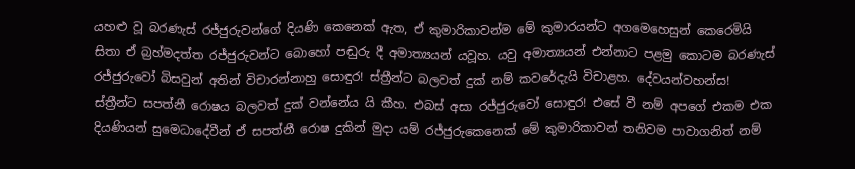යහළු වූ බරණැස් රජ්ජුරුවන්ගේ දියණි කෙනෙක් ඇත, ඒ කුමාරිකාවන්ම මේ කුමාරයන්ට අගමෙහෙසුන් කෙරෙමියි සිතා ඒ බ්‍රහ්මදත්ත රජ්ජුරුවන්ට බොහෝ පඬුරු දී අමාත්‍යයන් යවූහ. යවු අමාත්‍යයන් එන්නාට පළමු කොටම බරණැස් රජ්ජුරුවෝ බිසවුන් අතින් විචාරන්නාහු සොඳුර! ස්ත්‍රීන්ට බලවත් දුක් නම් කවරේදැයි විචාළහ. දේවයන්වහන්ස! ස්ත්‍රීන්ට සපත්නී රොෂය බලවත් දුක් වන්නේය යි කීහ. එබස් අසා රජ්ජුරුවෝ සොඳුර! එසේ වී නම් අපගේ එකම එක දියණියන් සුමෙධාදේවීන් ඒ සපත්නී රොෂ දුකින් මුදා යම් රජ්ජුරුකෙනෙක් මේ කුමාරිකාවන් තනිවම පාවාගනිත් නම්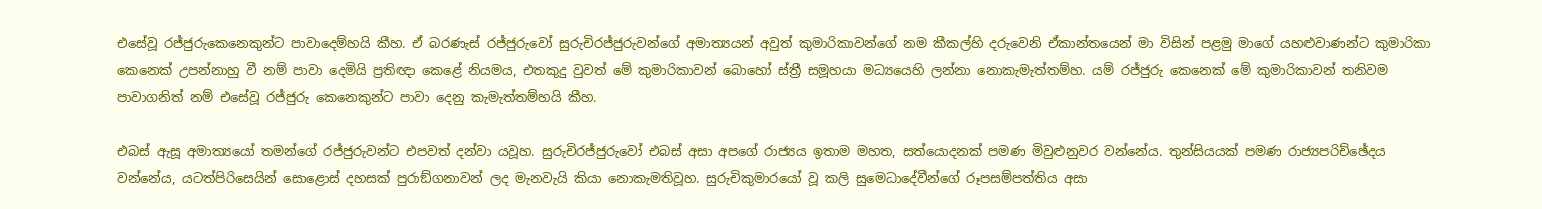එසේවූ රජ්ජුරුකෙනෙකුන්ට පාවාදෙම්හයි කීහ. ඒ බරණැස් රජ්ජුරුවෝ සුරුචිරජ්ජුරුවන්ගේ අමාත්‍යයන් අවුත් කුමාරිකාවන්ගේ නම කීකල්හි දරුවෙනි ඒකාන්තයෙන් මා විසින් පළමු මාගේ යහළුවාණන්ට කුමාරිකා කෙනෙක් උපන්නාහු වී නම් පාවා දෙමියි ප්‍රතිඥා කෙළේ නියමය, එතකුදු වුවත් මේ කුමාරිකාවන් බොහෝ ස්ත්‍රී සමූහයා මධ්‍යයෙහි ලන්නා නොකැමැත්තම්හ. යම් රජ්ජුරු කෙනෙක් මේ කුමාරිකාවන් තනිවම පාවාගනිත් නම් එසේවූ රජ්ජුරු කෙනෙකුන්ට පාවා දෙනු කැමැත්තම්හයි කීහ.

එබස් ඇසූ අමාත්‍යයෝ තමන්ගේ රජ්ජුරුවන්ට එපවත් දන්වා යවූහ. සුරුචිරජ්ජුරුවෝ එබස් අසා අපගේ රාජ්‍යය ඉතාම මහත, සත්යොදනක් පමණ මිවුළුනුවර වන්නේය. තුන්සියයක් පමණ රාජ්‍යපරිච්ඡේදය වන්නේය, යටත්පිරිසෙයින් සොළොස් දහසක් පුරාඞ්ගනාවන් ලද මැනවැයි කියා නොකැමතිවූහ. සුරුචිකුමාරයෝ වූ කලි සුමෙධාදේවීන්ගේ රූපසම්පත්තිය අසා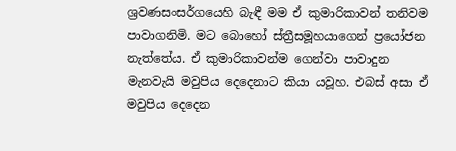ශ්‍රවණසංසර්ගයෙහි බැඳී මම ඒ කුමාරිකාවන් තනිවම පාවාගනිමි. මට බොහෝ ස්ත්‍රීසමූහයාගෙන් ප්‍රයෝජන නැත්තේය. ඒ කුමාරිකාවන්ම ගෙන්වා පාවාදුන මැනවැයි මවුපිය දෙදෙනාට කියා යවූහ. එබස් අසා ඒ මවුපිය දෙදෙන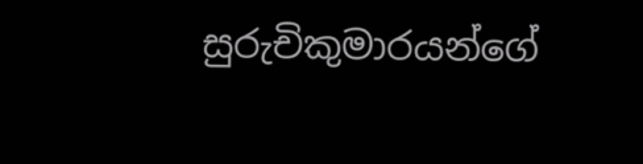සුරුචිකුමාරයන්ගේ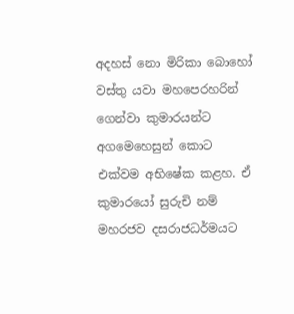අදහස් නො මිරිකා බොහෝ වස්තු යවා මහපෙරහරින් ගෙන්වා කුමාරයන්ට අගමෙහෙසුන් කොට එක්වම අභිෂේක කළහ. ඒ කුමාරයෝ සුරුචි නම් මහරජව දසරාජධර්මයට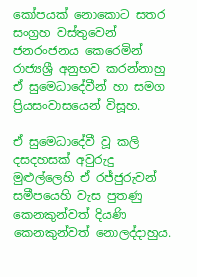කෝපයක් නොකොට සතර සංග්‍රහ වස්තුවෙන් ජනරංජනය කෙරෙමින් රාජ්‍යශ්‍රී අනුභව කරන්නාහු ඒ සුමෙධාදේවීන් හා සමග ප්‍රියසංවාසයෙන් විසූහ.

ඒ සුමෙධාදේවී වූ කලි දසදහසක් අවුරුදු මුළුල්ලෙහි ඒ රජ්ජුරුවන් සමීපයෙහි වැස පුතණු කෙනකුන්වත් දියණි කෙනකුන්වත් නොලද්දාහුය.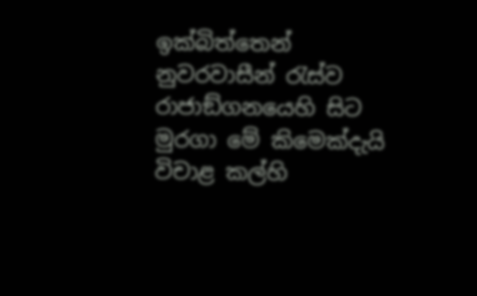ඉක්බිත්තෙන් නුවරවාසීන් රැස්ව රාජාඞ්ගනයෙහි සිට මුරගා මේ කිමෙක්දැයි විචාළ කල්හි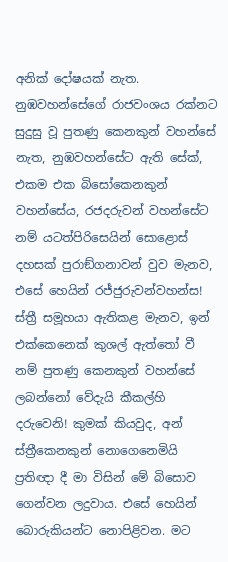අනික් දෝෂයක් නැත. නුඹවහන්සේගේ රාජවංශය රක්නට සුදුසු වූ පුතණු කෙනකුන් වහන්සේ නැත, නුඹවහන්සේට ඇති සේක්, එකම එක බිසෝකෙනකුන් වහන්සේය, රජදරුවන් වහන්සේට නම් යටත්පිරිසෙයින් සොළොස් දහසක් පුරාඞ්ගනාවන් වුව මැනව, එසේ හෙයින් රජ්ජුරුවන්වහන්ස! ස්ත්‍රී සමූහයා ඇතිකළ මැනව, ඉන් එක්කෙනෙක් කුශල් ඇත්තෝ වී නම් පුතණු කෙනකුන් වහන්සේ ලබන්නෝ වේදැයි කීකල්හි දරුවෙනි! කුමක් කියවුද, අන් ස්ත්‍රීකෙනකුන් නොගෙනෙමියි ප්‍රතිඥා දී මා විසින් මේ බිසොව ගෙන්වන ලදුවාය. එසේ හෙයින් බොරුකියන්ට නොපිළිවන. මට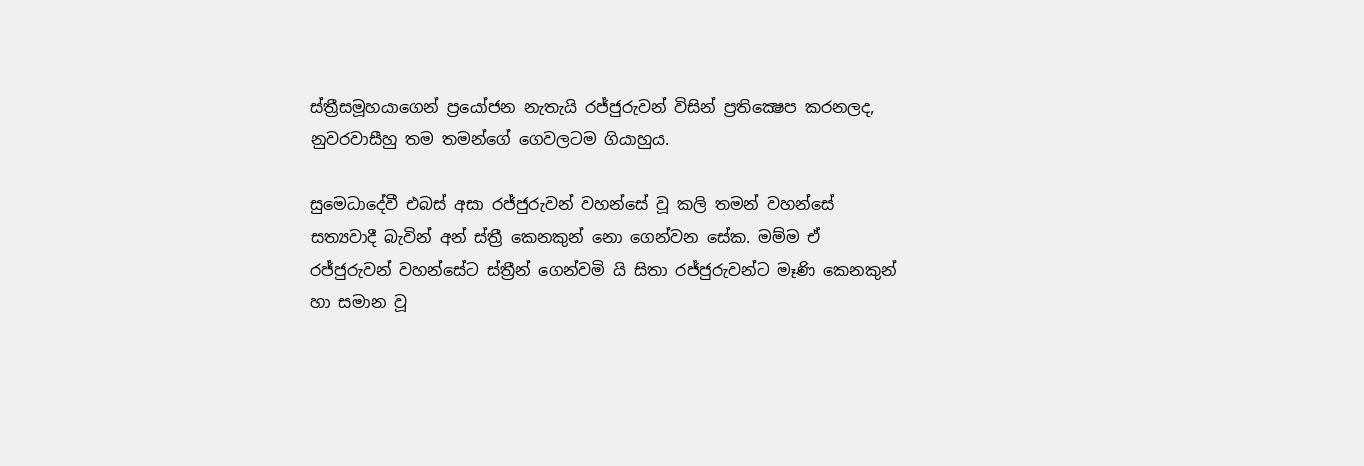ස්ත්‍රීසමූහයාගෙන් ප්‍රයෝජන නැතැයි රජ්ජුරුවන් විසින් ප්‍රතික්‍ෂෙප කරනලද, නුවරවාසීහු තම තමන්ගේ ගෙවලටම ගියාහුය.

සුමෙධාදේවී එබස් අසා රජ්ජුරුවන් වහන්සේ වූ කලි තමන් වහන්සේ සත්‍යවාදී බැවින් අන් ස්ත්‍රී කෙනකුන් නො ගෙන්වන සේක. මම්ම ඒ රජ්ජුරුවන් වහන්සේට ස්ත්‍රීන් ගෙන්වමි යි සිතා රජ්ජුරුවන්ට මෑණි කෙනකුන් හා සමාන වූ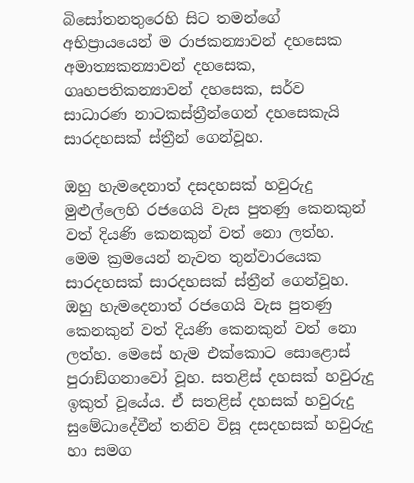බිසෝතනතුරෙහි සිට තමන්ගේ අභිප්‍රායයෙන් ම රාජකන්‍යාවන් දහසෙක අමාත්‍යකන්‍යාවන් දහසෙක, ගෘහපතිකන්‍යාවන් දහසෙක, සර්ව සාධාරණ නාටකස්ත්‍රීන්ගෙන් දහසෙකැයි සාරදහසක් ස්ත්‍රීන් ගෙන්වූහ.

ඔහු හැමදෙනාත් දසදහසක් හවුරුදු මුළුල්ලෙහි රජගෙයි වැස පුතණු කෙනකුන් වත් දියණි කෙනකුන් වත් නො ලත්හ. මෙම ක්‍රමයෙන් නැවත තුන්වාරයෙක සාරදහසක් සාරදහසක් ස්ත්‍රීන් ගෙන්වූහ. ඔහු හැමදෙනාත් රජගෙයි වැස පුතණු කෙනකුන් වත් දියණි කෙනකුන් වත් නො ලත්හ. මෙසේ හැම එක්කොට සොළොස් පුරාඞ්ගනාවෝ වූහ. සතළිස් දහසක් හවුරුදු ඉකුත් වූයේය. ඒ සතළිස් දහසක් හවුරුදු සුමේධාදේවීන් තනිව විසූ දසදහසක් හවුරුදු හා සමග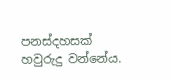පනස්දහසක් හවුරුදු වන්නේය.